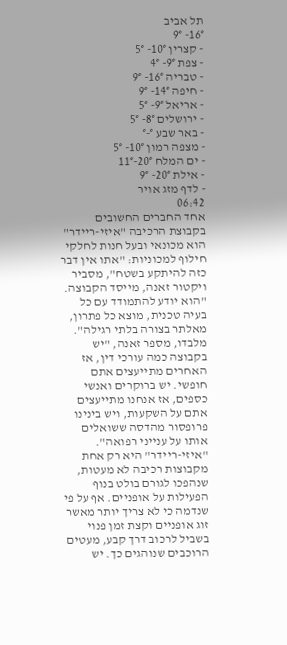תל אביב
16°- 9°
- קצרין 10°- 5°
- צפת 9°- 4°
- טבריה 16°- 9°
- חיפה 14°- 9°
- אריאל 9°- 5°
- ירושלים 8°- 5°
- באר שבע °-°
- מצפה רמון 10°- 5°
- ים המלח 20°-11°
- אילת 20°- 9°
- לדף מזג אויר
06:42
אחד החברים החשובים בקבוצת הרכיבה "איזי-ריידר" הוא מכונאי ובעל חנות לחלקי חילוף למכוניות: "אתו אין דבר כזה להיתקע בשטח", מסביר ויקטור זאנה, מייסד הקבוצה. "הוא יודע להתמודד עם כל בעיה טכנית, מוצא כל פתרון, מאלתר בצורה בלתי רגילה". מלבדו, מספר זאנה, "יש בקבוצה כמה עורכי דין, אז האחרים מתייעצים אתם חופשי. יש ברוקרים ואנשי כספים, אז אנחנו מתייעצים אתם על השקעות, ויש בינינו פרופסור מהדסה ששואלים אותו על ענייני רפואה".
"איזי-ריידר" היא רק אחת מקבוצות רכיבה לא מעטות, שנהפכו לגורם בולט בנוף הפעילות על אופניים. אף על פי שנדמה כי לא צריך יותר מאשר זוג אופניים וקצת זמן פנוי בשביל לרכוב דרך קבע, מעטים הרוכבים שנוהגים כך. יש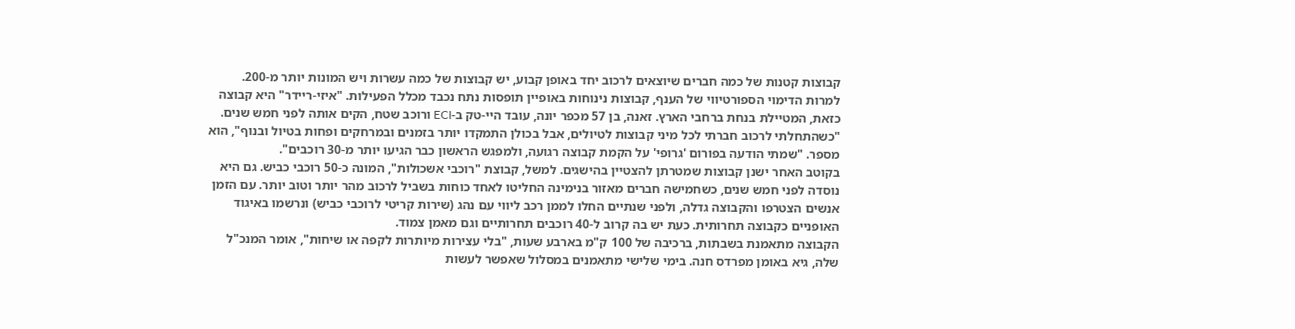קבוצות קטנות של כמה חברים שיוצאים לרכוב יחד באופן קבוע, יש קבוצות של כמה עשרות ויש המונות יותר מ-200.
למרות הדימוי הספורטיווי של הענף, קבוצות נינוחות באופיין תופסות נתח נכבד מכלל הפעילות. "איזי-ריידר" היא קבוצה כזאת, המטיילת בנחת ברחבי הארץ. זאנה, בן 57 מכפר יונה, עובד היי-טק ב-ECI ורוכב שטח, הקים אותה לפני חמש שנים. "כשהתחלתי לרכוב חברתי לכל מיני קבוצות לטיולים, אבל בכולן התמקדו יותר בזמנים ובמרחקים ופחות בטיול ובנוף", הוא מספר. "שמתי הודעה בפורום 'גרופי' על הקמת קבוצה רגועה, ולמפגש הראשון כבר הגיעו יותר מ-30 רוכבים".
בקוטב האחר ישנן קבוצות שמטרתן להצטיין בהישגים. למשל, קבוצת "רוכבי אשכולות", המונה כ-50 רוכבי כביש. גם היא נוסדה לפני חמש שנים, כשחמישה חברים מאזור בנימינה החליטו לאחד כוחות בשביל לרכוב מהר יותר וטוב יותר. עם הזמן אנשים הצטרפו והקבוצה גדלה, ולפני שנתיים החלו לממן רכב ליווי עם נהג (שירות קריטי לרוכבי כביש) ונרשמו באיגוד האופניים כקבוצה תחרותית. כעת יש בה קרוב ל-40 רוכבים תחרותיים וגם מאמן צמוד.
הקבוצה מתאמנת בשבתות, ברכיבה של 100 ק"מ בארבע שעות, "בלי עצירות מיותרות לקפה או שיחות", אומר המנכ"ל שלה, גיא באומן מפרדס חנה. בימי שלישי מתאמנים במסלול שאפשר לעשות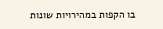בו הקפות במהירויות שונות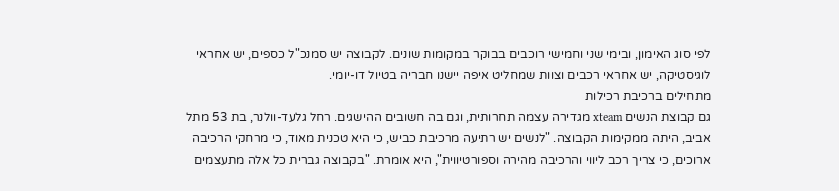לפי סוג האימון, ובימי שני וחמישי רוכבים בבוקר במקומות שונים. לקבוצה יש סמנכ"ל כספים, יש אחראי לוגיסטיקה, יש אחראי רכבים וצוות שמחליט איפה יישנו חבריה בטיול דו-יומי.
מתחילים ברכיבת רכילות
גם קבוצת הנשים xteam מגדירה עצמה תחרותית, וגם בה חשובים ההישגים. רחל גלעד-וולנר, בת 53 מתל אביב, היתה ממקימות הקבוצה. "לנשים יש רתיעה מרכיבת כביש, כי היא טכנית מאוד, כי מרחקי הרכיבה ארוכים, כי צריך רכב ליווי והרכיבה מהירה וספורטיווית", היא אומרת. "בקבוצה גברית כל אלה מתעצמים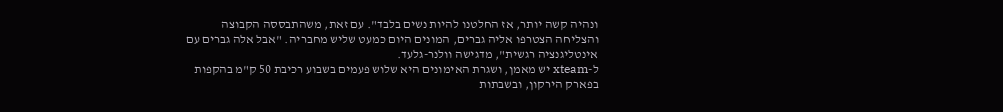ונהיה קשה יותר, אז החלטנו להיות נשים בלבד". עם זאת, משהתבססה הקבוצה והצליחה הצטרפו אליה גברים, המונים היום כמעט שליש מחבריה. "אבל אלה גברים עם אינטליגנציה רגשית", מדגישה וולנר-גלעד.
ל-xteam יש מאמן, ושגרת האימונים היא שלוש פעמים בשבוע רכיבת 50 ק"מ בהקפות בפארק הירקון, ובשבתות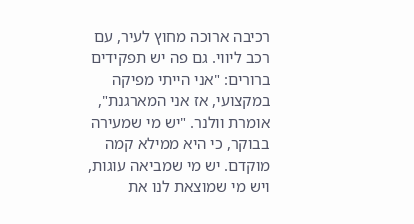רכיבה ארוכה מחוץ לעיר, עם רכב ליווי. גם פה יש תפקידים ברורים: "אני הייתי מפיקה במקצועי, אז אני המארגנת", אומרת וולנר. "יש מי שמעירה בבוקר, כי היא ממילא קמה מוקדם. יש מי שמביאה עוגות, ויש מי שמוצאת לנו את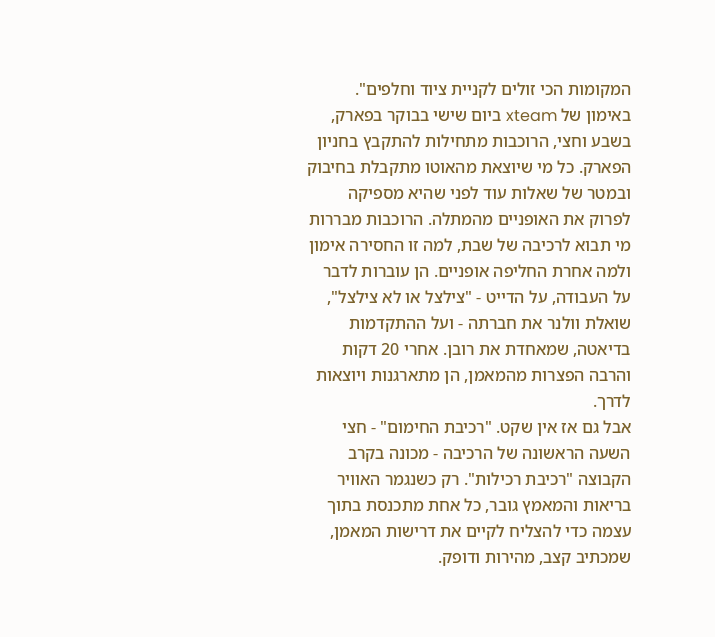המקומות הכי זולים לקניית ציוד וחלפים".
באימון של xteam ביום שישי בבוקר בפארק, בשבע וחצי, הרוכבות מתחילות להתקבץ בחניון הפארק. כל מי שיוצאת מהאוטו מתקבלת בחיבוק ובמטר של שאלות עוד לפני שהיא מספיקה לפרוק את האופניים מהמתלה. הרוכבות מבררות מי תבוא לרכיבה של שבת, למה זו החסירה אימון ולמה אחרת החליפה אופניים. הן עוברות לדבר על העבודה, על הדייט - "צילצל או לא צילצל", שואלת וולנר את חברתה - ועל ההתקדמות בדיאטה, שמאחדת את רובן. אחרי 20 דקות והרבה הפצרות מהמאמן, הן מתארגנות ויוצאות לדרך.
אבל גם אז אין שקט. "רכיבת החימום" - חצי השעה הראשונה של הרכיבה - מכונה בקרב הקבוצה "רכיבת רכילות". רק כשנגמר האוויר בריאות והמאמץ גובר, כל אחת מתכנסת בתוך עצמה כדי להצליח לקיים את דרישות המאמן, שמכתיב קצב, מהירות ודופק.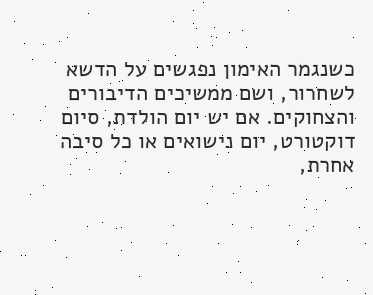כשנגמר האימון נפגשים על הדשא לשחרור, ושם ממשיכים הדיבורים והצחוקים. אם יש יום הולדת, סיום דוקטורט, יום נישואים או כל סיבה אחרת,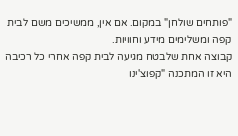"פותחים שולחן" במקום. אם אין, ממשיכים משם לבית קפה ומשלימים מידע וחוויות.
קבוצה אחת שלבטח מגיעה לבית קפה אחרי כל רכיבה היא זו המתכנה "קפוצ'ינו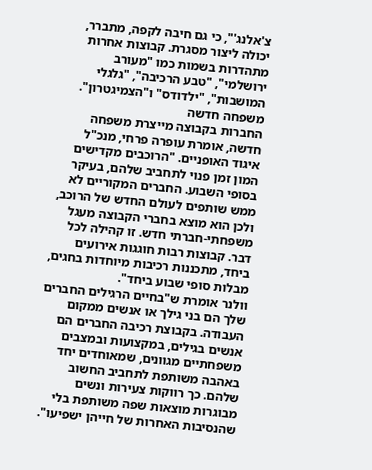צ'אלנג'", כי גם חיבה לקפה, מתברר, יכולה ליצור מסגרת. קבוצות אחרות מתהדרות בשמות כמו "מעורב ירושלמי", "טבע הרכיבה", "גלגלי המושבות", "ילדודס" ו"הצמיגטרון".
משפחה חדשה
החברות בקבוצה מייצרת משפחה חדשה, אומרת עופרה פרחי, מנכ"ל איגוד האופניים. "הרוכבים מקדישים המון זמן פנוי לתחביב שלהם, בעיקר בסופי השבוע. החברים המקוריים לא ממש שותפים לעולם החדש של הרוכב, ולכן הוא מוצא בחברי הקבוצה מעגל משפחתי-חברתי חדש. זו קהילה לכל דבר. קבוצות רבות חוגגות אירועים ביחד, מתכננות רכיבות מיוחדות בחגים, מבלות סופי שבוע ביחד".
וולנר אומרת ש"בחיים הרגילים החברים שלך הם בני גילך או אנשים ממקום העבודה. בקבוצת רכיבה החברים הם אנשים בגילים, במקצועות ובמצבים משפחתיים מגוונים, שמאוחדים יחד באהבה משותפת לתחביב החשוב שלהם. כך רווקות צעירות ונשים מבוגרות מוצאות שפה משותפת בלי שהנסיבות האחרות של חייהן ישפיעו".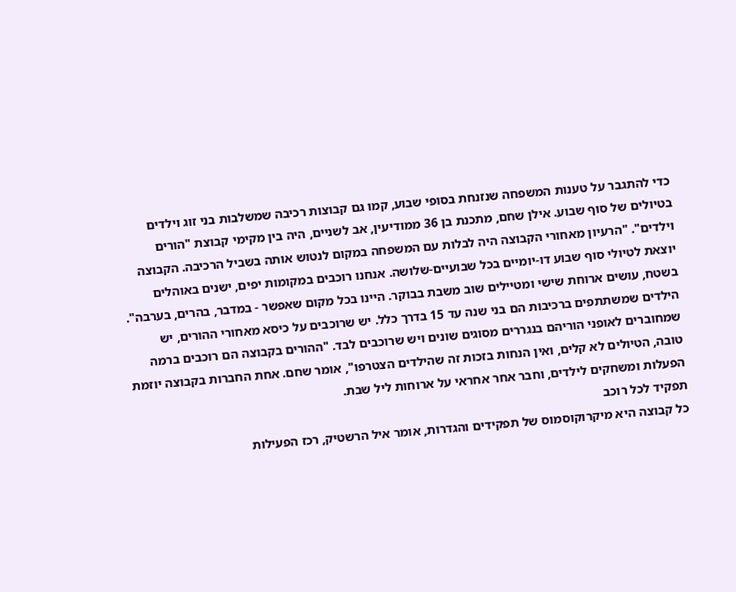כדי להתגבר על טענות המשפחה שנזנחת בסופי שבוע, קמו גם קבוצות רכיבה שמשלבות בני זוג וילדים בטיולים של סוף שבוע. אילן שחם, מתכנת בן 36 ממודיעין, אב לשניים, היה בין מקימי קבוצת "הורים וילדים". "הרעיון מאחורי הקבוצה היה לבלות עם המשפחה במקום לנטוש אותה בשביל הרכיבה. הקבוצה יוצאת לטיולי סוף שבוע דו-יומיים בכל שבועיים-שלושה. אנחנו רוכבים במקומות יפים, ישנים באוהלים בשטח, עושים ארוחת שישי ומטיילים שוב משבת בבוקר. היינו בכל מקום שאפשר - במדבר, בהרים, בערבה".
הילדים שמשתתפים ברכיבות הם בני שנה עד 15 בדרך כלל. יש שרוכבים על כיסא מאחורי ההורים, יש שמחוברים לאופני הוריהם בנגררים מסוגים שונים ויש שרוכבים לבד. "ההורים בקבוצה הם רוכבים ברמה טובה, הטיולים לא קלים, ואין הנחות בזכות זה שהילדים הצטרפו", אומר שחם. אחת החברות בקבוצה יוזמת הפעלות ומשחקים לילדים, וחבר אחר אחראי על ארוחות ליל שבת.
תפקיד לכל רוכב
כל קבוצה היא מיקרוקוסמוס של תפקידים והגדרות, אומר איל הרשטיק, רכז הפעילות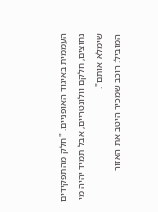העממית באיגוד האופניים. "חלק מהתפקידים נחוצים, חלקם וולונטריים, אבל תמיד יהיה מי שימלא אותם".
המוביל: רוכב שמכיר היטב את האזור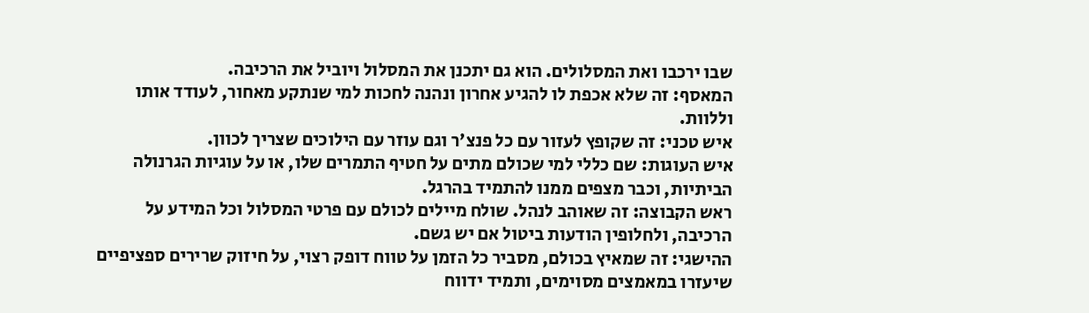שבו ירכבו ואת המסלולים. הוא גם יתכנן את המסלול ויוביל את הרכיבה.
המאסף: זה שלא אכפת לו להגיע אחרון ונהנה לחכות למי שנתקע מאחור, לעודד אותו וללוות.
איש טכני: זה שקופץ לעזור עם כל פנצ'ר וגם עוזר עם הילוכים שצריך לכוון.
איש העוגות: שם כללי למי שכולם מתים על חטיף התמרים שלו, או על עוגיות הגרנולה הביתיות, וכבר מצפים ממנו להתמיד בהרגל.
ראש הקבוצה: זה שאוהב לנהל. שולח מיילים לכולם עם פרטי המסלול וכל המידע על הרכיבה, ולחלופין הודעות ביטול אם יש גשם.
ההישגי: זה שמאיץ בכולם, מסביר כל הזמן על טווח דופק רצוי, על חיזוק שרירים ספציפיים שיעזרו במאמצים מסוימים, ותמיד ידווח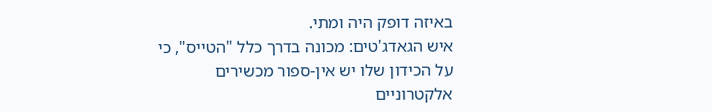באיזה דופק היה ומתי.
איש הגאדג'טים: מכונה בדרך כלל "הטייס", כי על הכידון שלו יש אין-ספור מכשירים אלקטרוניים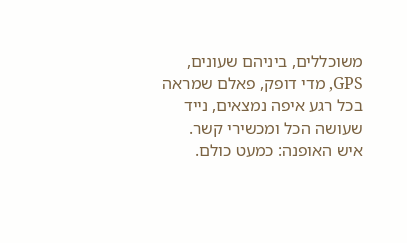משוכללים, ביניהם שעונים, GPS, מדי דופק, פאלם שמראה בכל רגע איפה נמצאים, נייד שעושה הכל ומכשירי קשר.
איש האופנה: כמעט כולם.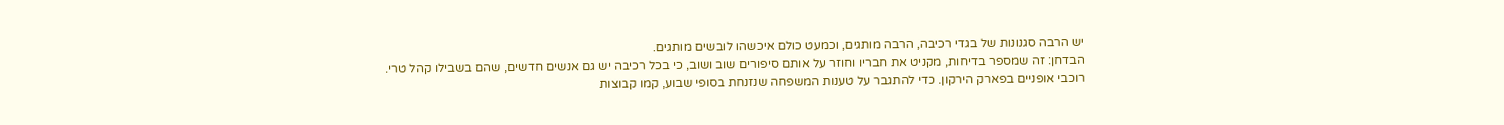יש הרבה סגנונות של בגדי רכיבה, הרבה מותגים, וכמעט כולם איכשהו לובשים מותגים.
הבדחן: זה שמספר בדיחות, מקניט את חבריו וחוזר על אותם סיפורים שוב ושוב, כי בכל רכיבה יש גם אנשים חדשים, שהם בשבילו קהל טרי.
רוכבי אופניים בפארק הירקון. כדי להתגבר על טענות המשפחה שנזנחת בסופי שבוע, קמו קבוצות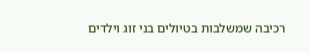רכיבה שמשלבות בטיולים בני זוג וילדים